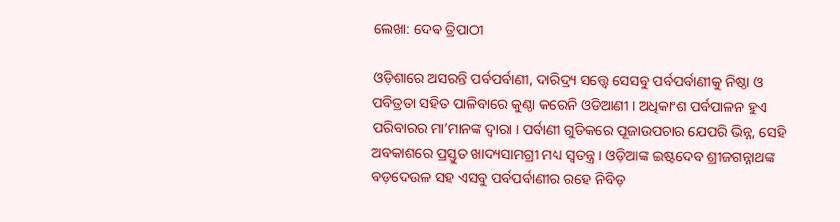ଲେଖା: ଦେଵ ତ୍ରିପାଠୀ

ଓଡ଼ିଶାରେ ଅସରନ୍ତି ପର୍ବପର୍ବାଣୀ, ଦାରିଦ୍ର୍ୟ ସତ୍ତ୍ଵେ ସେସବୁ ପର୍ବପର୍ବାଣୀକୁ ନିଷ୍ଠା ଓ ପବିତ୍ରତା ସହିତ ପାଳିବାରେ କୁଣ୍ଠା କରେନି ଓଡିଆଣୀ । ଅଧିକାଂଶ ପର୍ବପାଳନ ହୁଏ ପରିବାରର ମା’ମାନଙ୍କ ଦ୍ଵାରା । ପର୍ବାଣୀ ଗୁଡିକରେ ପୂଜାଉପଚାର ଯେପରି ଭିନ୍ନ, ସେହି ଅବକାଶରେ ପ୍ରସ୍ତୁତ ଖାଦ୍ୟସାମଗ୍ରୀ ମଧ୍ୟ ସ୍ବତନ୍ତ୍ର । ଓଡ଼ିଆଙ୍କ ଇଷ୍ଟଦେବ ଶ୍ରୀଜଗନ୍ନାଥଙ୍କ ବଡ଼ଦେଉଳ ସହ ଏସବୁ ପର୍ବପର୍ବାଣୀର ରହେ ନିବିଡ଼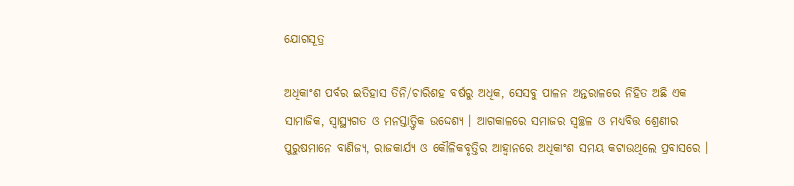ଯୋଗସୂତ୍ର

ଅଧିକାଂଶ ପର୍ବର ଇତିହାସ ତିନି/ଚାରିଶହ ବର୍ଷରୁ ଅଧିକ, ସେସବୁ ପାଳନ ଅନ୍ତରାଳରେ ନିହିତ ଅଛି ଏକ ସାମାଜିକ, ସ୍ବାସ୍ଥ୍ୟଗତ ଓ ମନସ୍ତାତ୍ତ୍ୱିକ ଉଦ୍ଦେଶ୍ୟ । ଆଗକାଳରେ ସମାଜର ସ୍ୱଚ୍ଛଳ ଓ ମଧ୍ୟବିତ୍ତ ଶ୍ରେଣୀର ପୁରୁଷମାନେ ବାଣିଜ୍ୟ, ରାଜକାର୍ଯ୍ୟ ଓ କୌଳିକବୃତ୍ତିର ଆହ୍ୱାନରେ ଅଧିକାଂଶ ସମୟ କଟାଉଥିଲେ ପ୍ରବାସରେ ।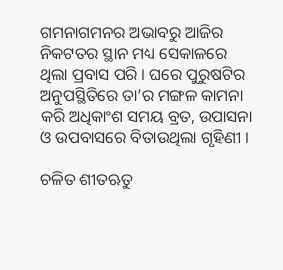ଗମନାଗମନର ଅଭାବରୁ ଆଜିର ନିକଟତର ସ୍ଥାନ ମଧ୍ୟ ସେକାଳରେ ଥିଲା ପ୍ରବାସ ପରି । ଘରେ ପୁରୁଷଟିର ଅନୁପସ୍ଥିତିରେ ତା’ର ମଙ୍ଗଳ କାମନା କରି ଅଧିକାଂଶ ସମୟ ବ୍ରତ, ଉପାସନା ଓ ଉପବାସରେ ବିତାଉଥିଲା ଗୃହିଣୀ ।

ଚଳିତ ଶୀତଋତୁ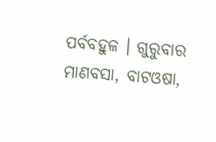ପର୍ବବହୁଳ । ଗୁରୁବାର ମାଣବସା, ବାଟଓଷା,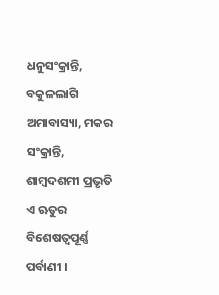ଧନୁସଂକ୍ରାନ୍ତି, ବକୁଳଲାଗି ଅମାବାସ୍ୟା, ମକର ସଂକ୍ରାନ୍ତି, ଶାମ୍ବଦଶମୀ ପ୍ରଭୃତି ଏ ଋତୁର ବିଶେଷତ୍ଵପୂର୍ଣ୍ଣ ପର୍ବାଣୀ ।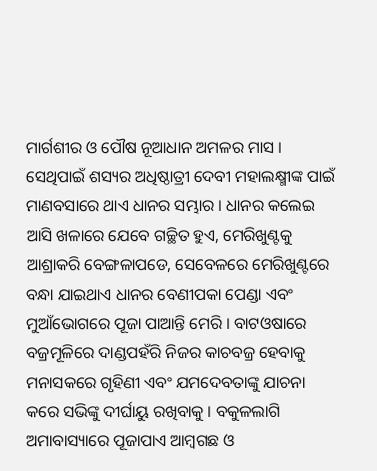ମାର୍ଗଶୀର ଓ ପୌଷ ନୂଆଧାନ ଅମଳର ମାସ । ସେଥିପାଇଁ ଶସ୍ୟର ଅଧିଷ୍ଠାତ୍ରୀ ଦେବୀ ମହାଲକ୍ଷ୍ମୀଙ୍କ ପାଇଁ ମାଣବସାରେ ଥାଏ ଧାନର ସମ୍ଭାର । ଧାନର କଲେଇ ଆସି ଖଳାରେ ଯେବେ ଗଚ୍ଛିତ ହୁଏ, ମେରିଖୁଣ୍ଟକୁ ଆଶ୍ରାକରି ବେଙ୍ଗଳାପଡେ, ସେବେଳରେ ମେରିଖୁଣ୍ଟରେ ବନ୍ଧା ଯାଇଥାଏ ଧାନର ବେଣୀପକା ପେଣ୍ଡା ଏବଂ ମୁଆଁଭୋଗରେ ପୂଜା ପାଆନ୍ତି ମେରି । ବାଟଓଷାରେ ବଜ୍ରମୂଳିରେ ଦାଣ୍ଡପହଁରି ନିଜର କାଚବଜ୍ର ହେବାକୁ ମନାସକରେ ଗୃହିଣୀ ଏବଂ ଯମଦେବତାଙ୍କୁ ଯାଚନା କରେ ସଭିଙ୍କୁ ଦୀର୍ଘାୟୁ ରଖିବାକୁ । ବକୁଳଲାଗି ଅମାବାସ୍ୟାରେ ପୂଜାପାଏ ଆମ୍ବଗଛ ଓ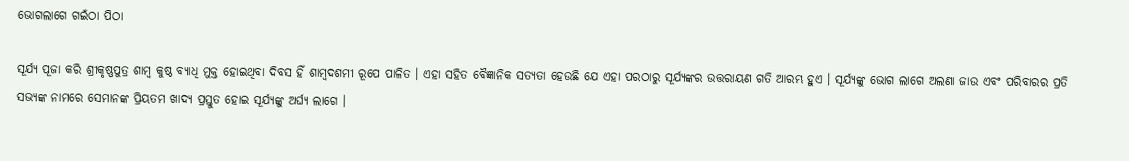ଭୋଗଲାଗେ ଗଇଁଠା ପିଠା

ସୂର୍ଯ୍ୟ ପୂଜା କରି ଶ୍ରୀକୃଷ୍ଣପୁତ୍ର ଶାମ୍ବ କୁଷ୍ଠ ବ୍ୟାଧି ମୁକ୍ତ ହୋଇଥିବା ଦିବସ ହିଁ ଶାମ୍ବଦଶମୀ ରୂପେ ପାଳିତ । ଏହା ସହିତ ବୈଜ୍ଞାନିକ ସତ୍ୟତା ହେଉଛି ଯେ ଏହା ପରଠାରୁ ସୂର୍ଯ୍ୟଙ୍କର ଉତ୍ତରାୟଣ ଗତି ଆରମ୍ଭ ହୁଏ । ସୂର୍ଯ୍ୟଙ୍କୁ ଭୋଗ ଲାଗେ ଅଲଣା ଜାଉ ଏବଂ ପରିବାରର ପ୍ରତି ସଭ୍ୟଙ୍କ ନାମରେ ସେମାନଙ୍କ ପ୍ରିୟତମ ଖାଦ୍ୟ ପ୍ରସ୍ତୁତ ହୋଇ ସୂର୍ଯ୍ୟଙ୍କୁ ଅର୍ଘ୍ୟ ଲାଗେ ।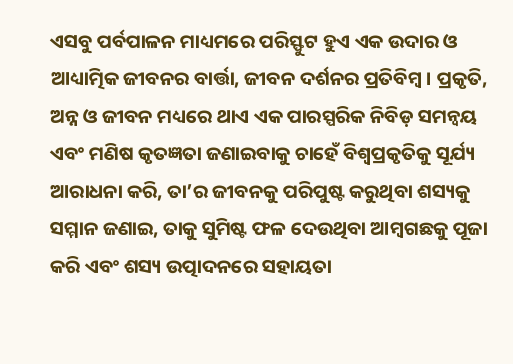ଏସବୁ ପର୍ବପାଳନ ମାଧ୍ୟମରେ ପରିସ୍ଫୁଟ ହୁଏ ଏକ ଉଦାର ଓ ଆଧ୍ୟାତ୍ମିକ ଜୀବନର ବାର୍ତ୍ତା, ଜୀବନ ଦର୍ଶନର ପ୍ରତିବିମ୍ବ । ପ୍ରକୃତି, ଅନ୍ନ ଓ ଜୀବନ ମଧ୍ୟରେ ଥାଏ ଏକ ପାରସ୍ପରିକ ନିବିଡ଼ ସମନ୍ୱୟ ଏବଂ ମଣିଷ କୃତଜ୍ଞତା ଜଣାଇବାକୁ ଚାହେଁ ବିଶ୍ୱପ୍ରକୃତିକୁ ସୂର୍ଯ୍ୟ ଆରାଧନା କରି, ତା’ର ଜୀବନକୁ ପରିପୁଷ୍ଟ କରୁଥିବା ଶସ୍ୟକୁ ସମ୍ମାନ ଜଣାଇ, ତାକୁ ସୁମିଷ୍ଟ ଫଳ ଦେଉଥିବା ଆମ୍ବଗଛକୁ ପୂଜା କରି ଏବଂ ଶସ୍ୟ ଉତ୍ପାଦନରେ ସହାୟତା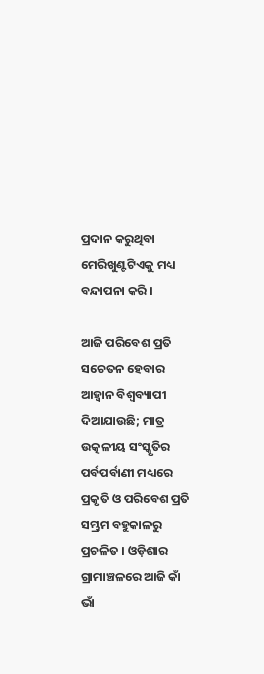ପ୍ରଦାନ କରୁଥିବା ମେରିଖୁଣ୍ଟଟିଏକୁ ମଧ୍ୟ ବନ୍ଦାପନା କରି ।

ଆଜି ପରିବେଶ ପ୍ରତି ସଚେତନ ହେବାର ଆହ୍ୱାନ ବିଶ୍ୱବ୍ୟାପୀ ଦିଆଯାଉଛି; ମାତ୍ର ଉତ୍କଳୀୟ ସଂସ୍କୃତିର ପର୍ବପର୍ବାଣୀ ମଧ୍ୟରେ ପ୍ରକୃତି ଓ ପରିବେଶ ପ୍ରତି ସମ୍ଭ୍ରମ ବହୁକାଳରୁ ପ୍ରଚଳିତ । ଓଡ଼ିଶାର ଗ୍ରାମାଞ୍ଚଳରେ ଆଜି କାଁ ଭାଁ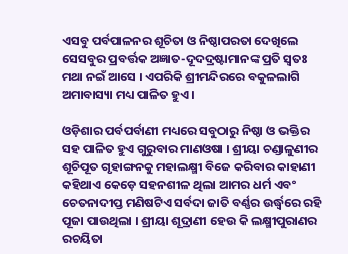ଏସବୁ ପର୍ବପାଳନର ଶୂଚିତା ଓ ନିଷ୍ଠାପରତା ଦେଖିଲେ ସେସବୁର ପ୍ରବର୍ତ୍ତକ ଅଜ୍ଞାତ-ଦୂଦଦ୍ରଷ୍ଟାମାନଙ୍କ ପ୍ରତି ସ୍ବତଃ ମଥା ନଇଁ ଆସେ । ଏପରିକି ଶ୍ରୀମନ୍ଦିରରେ ବକୁଳଲାଗି ଅମାବାସ୍ୟା ମଧ୍ୟ ପାଳିତ ହୁଏ ।

ଓଡ଼ିଶାର ପର୍ବପର୍ବାଣୀ ମଧ୍ୟରେ ସବୁଠାରୁ ନିଷ୍ଠା ଓ ଭକ୍ତିର ସହ ପାଳିତ ହୁଏ ଗୁରୁବାର ମାଣଓଷା । ଶ୍ରୀୟା ଚଣ୍ଡାଳୁଣୀର ଶୂଚିପୂତ ଗୃହାଙ୍ଗନକୁ ମହାଲକ୍ଷ୍ମୀ ବିଜେ କରିବାର କାହାଣୀ କହିଥାଏ କେଡ଼େ ସହନଶୀଳ ଥିଲା ଆମର ଧର୍ମ ଏବଂ ଚେତନାଦୀପ୍ତ ମଣିଷଟିଏ ସର୍ବଦା ଜାତି ବର୍ଣ୍ଣର ଉର୍ଦ୍ଧ୍ବରେ ରହି ପୂଜା ପାଉଥିଲା । ଶ୍ରୀୟା ଶୂଦ୍ରାଣୀ ହେଉ କି ଲକ୍ଷ୍ମୀପୁରାଣର ରଚୟିତା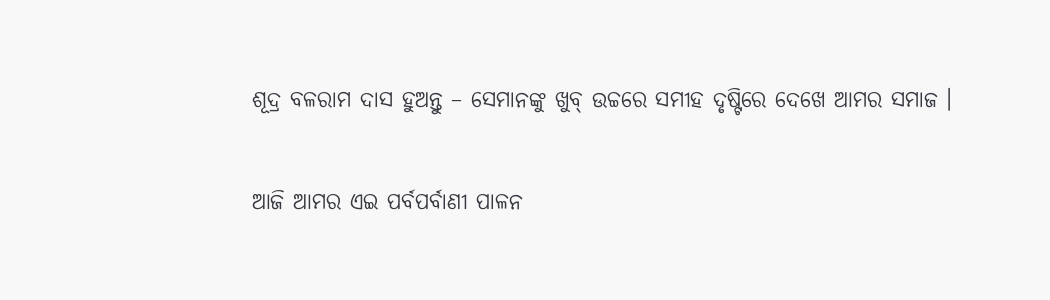ଶୂଦ୍ର ବଳରାମ ଦାସ ହୁଅନ୍ତୁ – ସେମାନଙ୍କୁ ଖୁବ୍ ଉଚ୍ଚରେ ସମୀହ ଦୃଷ୍ଟିରେ ଦେଖେ ଆମର ସମାଜ ।

ଆଜି ଆମର ଏଇ ପର୍ବପର୍ବାଣୀ ପାଳନ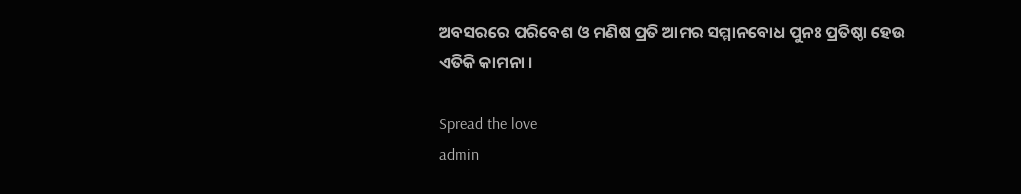ଅବସରରେ ପରିବେଶ ଓ ମଣିଷ ପ୍ରତି ଆମର ସମ୍ମାନବୋଧ ପୁନଃ ପ୍ରତିଷ୍ଠା ହେଉ ଏତିକି କାମନା ।

Spread the love
admin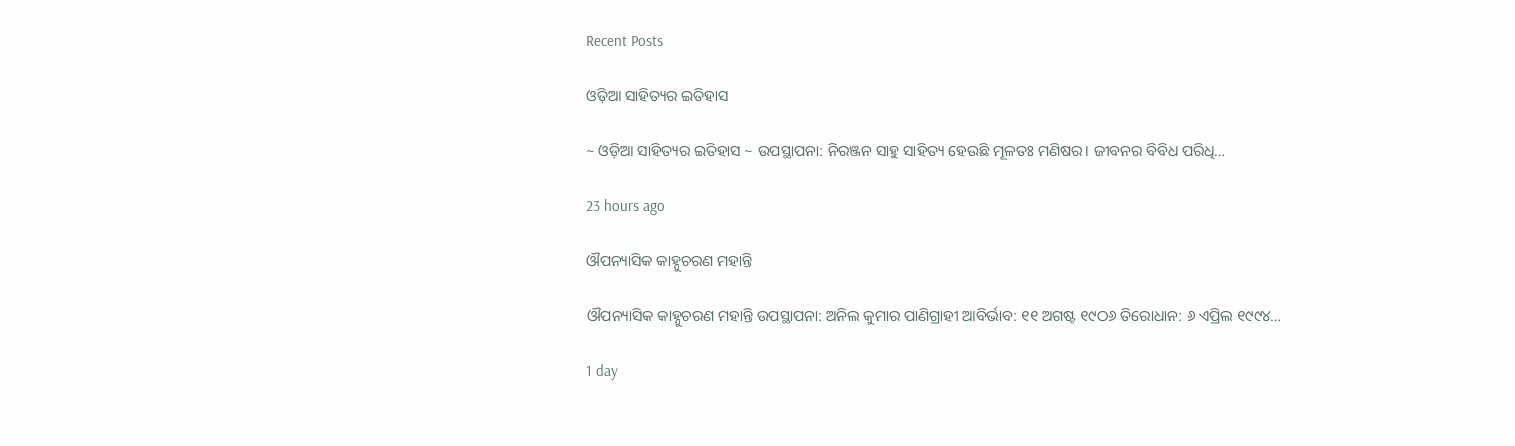Recent Posts

ଓଡ଼ିଆ ସାହିତ୍ୟର ଇତିହାସ

~ ଓଡ଼ିଆ ସାହିତ୍ୟର ଇତିହାସ ~ ଉପସ୍ଥାପନା: ନିରଞ୍ଜନ ସାହୁ ସାହିତ୍ୟ ହେଉଛି ମୂଳତଃ ମଣିଷର। ଜୀବନର ବିବିଧ ପରିଧି…

23 hours ago

ଔପନ୍ୟାସିକ କାହ୍ନୁଚରଣ ମହାନ୍ତି

ଔପନ୍ୟାସିକ କାହ୍ନୁଚରଣ ମହାନ୍ତି ଉପସ୍ଥାପନା: ଅନିଲ କୁମାର ପାଣିଗ୍ରାହୀ ଆବିର୍ଭାବ: ୧୧ ଅଗଷ୍ଟ ୧୯ଠ୬ ତିରୋଧାନ: ୬ ଏପ୍ରିଲ ୧୯୯୪…

1 day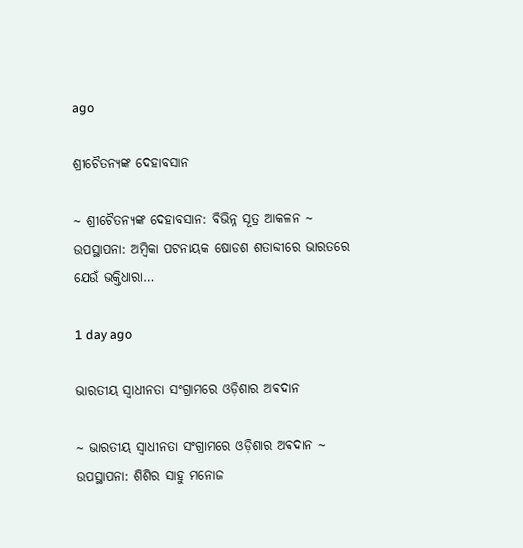ago

ଶ୍ରୀଚୈତନ୍ୟଙ୍କ ଦେହାବସାନ

~ ଶ୍ରୀଚୈତନ୍ୟଙ୍କ ଦେହାବସାନ: ବିଭିନ୍ନ ସୂତ୍ର ଆକଳନ ~ ଉପସ୍ଥାପନା: ଅମ୍ବିକା ପଟନାୟକ ଷୋଡଶ ଶତାବ୍ଦୀରେ ଭାରତରେ ଯେଉଁ ଭକ୍ତିଧାରା…

1 day ago

ଭାରତୀୟ ସ୍ୱାଧୀନତା ସଂଗ୍ରାମରେ ଓଡ଼ିଶାର ଅଵଦାନ

~ ଭାରତୀୟ ସ୍ୱାଧୀନତା ସଂଗ୍ରାମରେ ଓଡ଼ିଶାର ଅଵଦାନ ~ ଉପସ୍ଥାପନା: ଶିଶିର ସାହୁ ମନୋଜ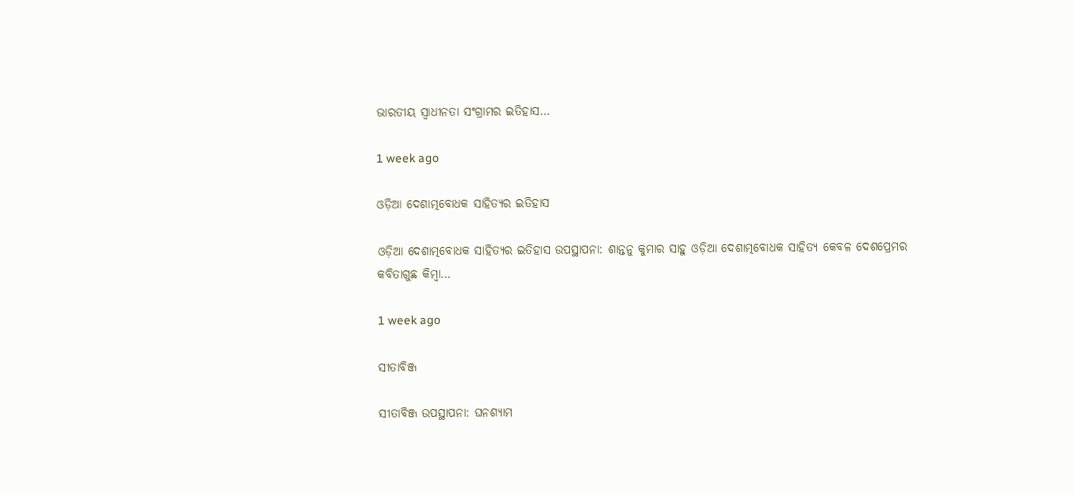ଭାରତୀୟ ସ୍ଵାଧୀନତା ସଂଗ୍ରାମର ଇତିହାସ…

1 week ago

ଓଡ଼ିଆ ଦେଶାତ୍ମବୋଧକ ସାହିତ୍ୟର ଇତିହାସ

ଓଡ଼ିଆ ଦେଶାତ୍ମବୋଧକ ସାହିତ୍ୟର ଇତିହାସ ଉପସ୍ଥାପନା: ଶାନ୍ତନୁ କୁମାର ସାହୁ ଓଡ଼ିଆ ଦେଶାତ୍ମବୋଧକ ସାହିତ୍ୟ କେବଳ ଦେଶପ୍ରେମର କବିତାଗୁଛ କିମ୍ବା…

1 week ago

ସୀତାବିଞ୍ଜ

ସୀତାବିଞ୍ଜ ଉପସ୍ଥାପନା: ଘନଶ୍ୟାମ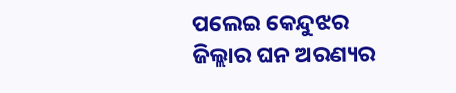ପଲେଇ କେନ୍ଦୁଝର ଜିଲ୍ଲାର ଘନ ଅରଣ୍ୟର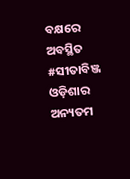ବକ୍ଷରେ ଅବସ୍ଥିତ #ସୀତାବିଞ୍ଜ ଓଡ଼ିଶାର ଅନ୍ୟତମ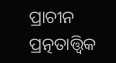ପ୍ରାଚୀନ ପ୍ରତ୍ନତାତ୍ତ୍ୱିକ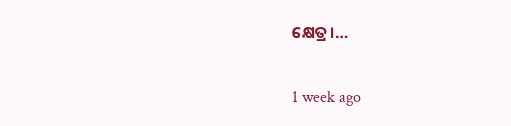କ୍ଷେତ୍ର।…

1 week ago